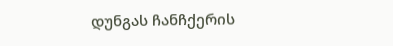დუნგას ჩანჩქერის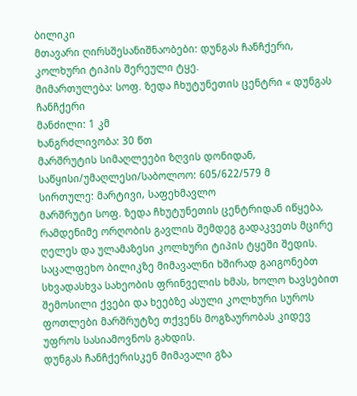ბილიკი
მთავარი ღირსშესანიშნაობები: დუნგას ჩანჩქერი, კოლხური ტიპის შერეული ტყე.
მიმართულება: სოფ. ზედა ჩხუტუნეთის ცენტრი « დუნგას ჩანჩქერი
მანძილი: 1 კმ
ხანგრძლივობა: 30 წთ
მარშრუტის სიმაღლეები ზღვის დონიდან, საწყისი/უმაღლესი/საბოლოო: 605/622/579 მ
სირთულე: მარტივი, საფეხმავლო
მარშრუტი სოფ. ზედა ჩხუტუნეთის ცენტრიდან იწყება, რამდენიმე ორღობის გავლის შემდეგ გადაკვეთს მცირე ღელეს და ულამაზესი კოლხური ტიპის ტყეში შედის. საცალფეხო ბილიკზე მიმავალნი ხშირად გაიგონებთ სხვადასხვა სახეობის ფრინველის ხმას, ხოლო ხავსებით შემოსილი ქვები და ხეებზე ასული კოლხური სუროს ფოთლები მარშრუტზე თქვენს მოგზაურობას კიდევ უფროს სასიამოვნოს გახდის.
დუნგას ჩანჩქერისკენ მიმავალი გზა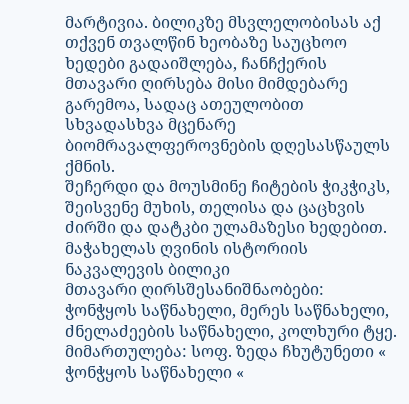მარტივია. ბილიკზე მსვლელობისას აქ თქვენ თვალწინ ხეობაზე საუცხოო ხედები გადაიშლება, ჩანჩქერის მთავარი ღირსება მისი მიმდებარე გარემოა, სადაც ათეულობით სხვადასხვა მცენარე ბიომრავალფეროვნების დღესასწაულს ქმნის.
შეჩერდი და მოუსმინე ჩიტების ჭიკჭიკს, შეისვენე მუხის, თელისა და ცაცხვის ძირში და დატკბი ულამაზესი ხედებით.
მაჭახელას ღვინის ისტორიის ნაკვალევის ბილიკი
მთავარი ღირსშესანიშნაობები: ჭონჭყოს საწნახელი, მერეს საწნახელი, ძნელაძეების საწნახელი, კოლხური ტყე.
მიმართულება: სოფ. ზედა ჩხუტუნეთი « ჭონჭყოს საწნახელი «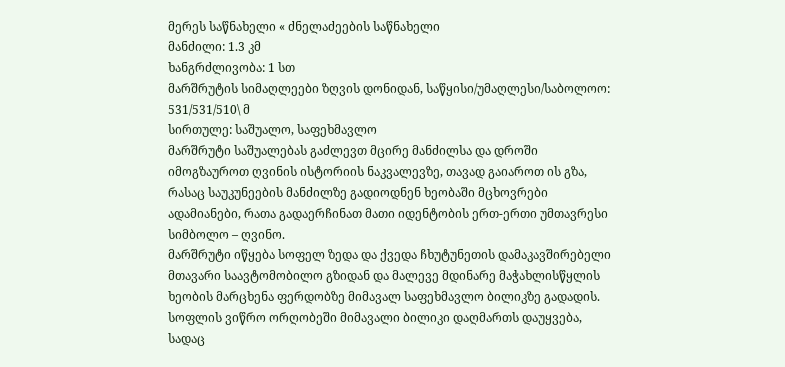მერეს საწნახელი « ძნელაძეების საწნახელი
მანძილი: 1.3 კმ
ხანგრძლივობა: 1 სთ
მარშრუტის სიმაღლეები ზღვის დონიდან, საწყისი/უმაღლესი/საბოლოო: 531/531/510\ მ
სირთულე: საშუალო, საფეხმავლო
მარშრუტი საშუალებას გაძლევთ მცირე მანძილსა და დროში იმოგზაუროთ ღვინის ისტორიის ნაკვალევზე, თავად გაიაროთ ის გზა, რასაც საუკუნეების მანძილზე გადიოდნენ ხეობაში მცხოვრები ადამიანები, რათა გადაერჩინათ მათი იდენტობის ერთ-ერთი უმთავრესი სიმბოლო – ღვინო.
მარშრუტი იწყება სოფელ ზედა და ქვედა ჩხუტუნეთის დამაკავშირებელი მთავარი საავტომობილო გზიდან და მალევე მდინარე მაჭახლისწყლის ხეობის მარცხენა ფერდობზე მიმავალ საფეხმავლო ბილიკზე გადადის. სოფლის ვიწრო ორღობეში მიმავალი ბილიკი დაღმართს დაუყვება, სადაც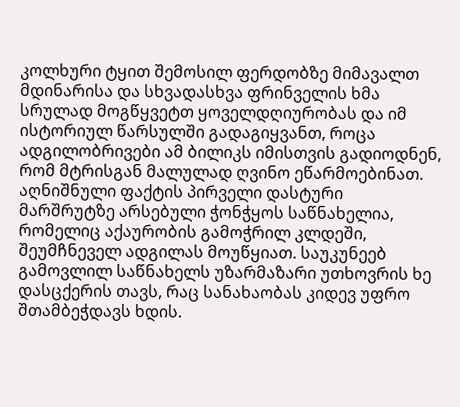კოლხური ტყით შემოსილ ფერდობზე მიმავალთ მდინარისა და სხვადასხვა ფრინველის ხმა სრულად მოგწყვეტთ ყოველდღიურობას და იმ ისტორიულ წარსულში გადაგიყვანთ, როცა ადგილობრივები ამ ბილიკს იმისთვის გადიოდნენ, რომ მტრისგან მალულად ღვინო ეწარმოებინათ. აღნიშნული ფაქტის პირველი დასტური მარშრუტზე არსებული ჭონჭყოს საწნახელია, რომელიც აქაურობის გამოჭრილ კლდეში, შეუმჩნეველ ადგილას მოუწყიათ. საუკუნეებ გამოვლილ საწნახელს უზარმაზარი უთხოვრის ხე დასცქერის თავს, რაც სანახაობას კიდევ უფრო შთამბეჭდავს ხდის.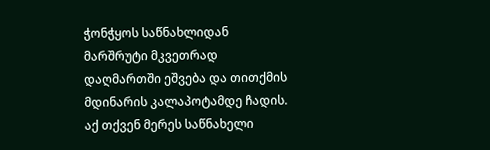ჭონჭყოს საწნახლიდან მარშრუტი მკვეთრად დაღმართში ეშვება და თითქმის მდინარის კალაპოტამდე ჩადის. აქ თქვენ მერეს საწნახელი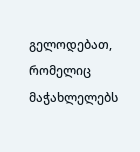გელოდებათ, რომელიც მაჭახლელებს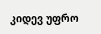კიდევ უფრო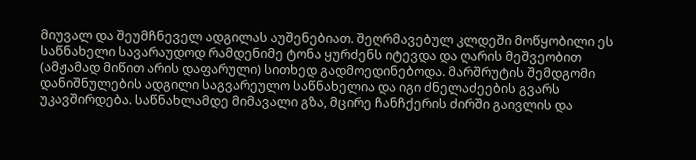მიუვალ და შეუმჩნეველ ადგილას აუშენებიათ. შეღრმავებულ კლდეში მოწყობილი ეს საწნახელი სავარაუდოდ რამდენიმე ტონა ყურძენს იტევდა და ღარის მეშვეობით (ამჟამად მიწით არის დაფარული) სითხედ გადმოედინებოდა. მარშრუტის შემდგომი დანიშნულების ადგილი საგვარეულო საწნახელია და იგი ძნელაძეების გვარს უკავშირდება. საწნახლამდე მიმავალი გზა, მცირე ჩანჩქერის ძირში გაივლის და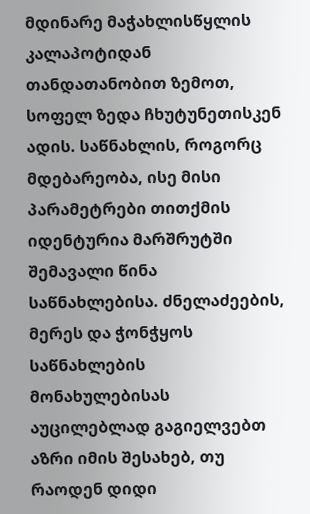მდინარე მაჭახლისწყლის კალაპოტიდან თანდათანობით ზემოთ, სოფელ ზედა ჩხუტუნეთისკენ ადის. საწნახლის, როგორც მდებარეობა, ისე მისი პარამეტრები თითქმის იდენტურია მარშრუტში შემავალი წინა საწნახლებისა. ძნელაძეების, მერეს და ჭონჭყოს საწნახლების მონახულებისას აუცილებლად გაგიელვებთ აზრი იმის შესახებ, თუ რაოდენ დიდი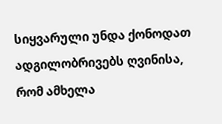სიყვარული უნდა ქონოდათ ადგილობრივებს ღვინისა, რომ ამხელა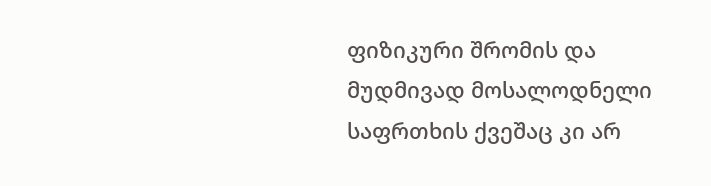ფიზიკური შრომის და მუდმივად მოსალოდნელი საფრთხის ქვეშაც კი არ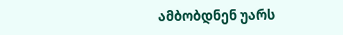ამბობდნენ უარს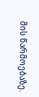მის წარმოებაზე.